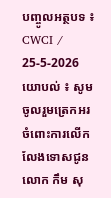បញ្ចូលអត្ថបទ ៖ CWCI / 25-5-2026
យោបល់ ៖ សូមចូលរួមត្រេកអរ ចំពោះការលើកលែងទោសជូនលោក កឹម សុ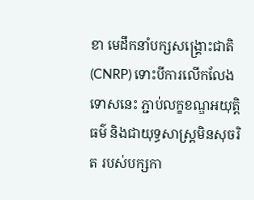ខា មេដឹកនាំបក្សសង្គ្រោះជាតិ (CNRP) ទោះបីការលើកលែងទោសនេះ ភ្ជាប់លក្ខខណ្ឌអយុត្តិធម៌ និងជាយុទ្ធសាស្ត្រមិនសុចរិត របស់បក្សកា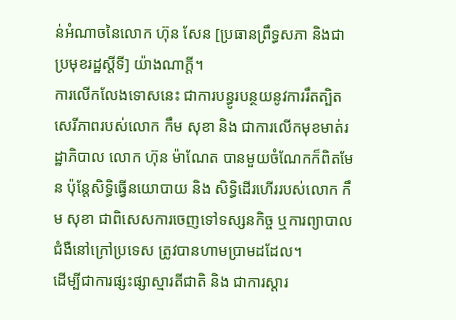ន់អំណាចនៃលោក ហ៊ុន សែន [ប្រធានព្រឹទ្ធសភា និងជាប្រមុខរដ្ឋស្តីទី] យ៉ាងណាក្តី។
ការលើកលែងទោសនេះ ជាការបន្ធូរបន្ថយនូវការរឹតត្បិតសេរីភាពរបស់លោក កឹម សុខា និង ជាការលើកមុខមាត់រដ្ឋាភិបាល លោក ហ៊ុន ម៉ាណែត បានមួយចំណែកក៏ពិតមែន ប៉ុន្តែសិទ្ធិធ្វើនយោបាយ និង សិទ្ធិដើរហើររបស់លោក កឹម សុខា ជាពិសេសការចេញទៅទស្សនកិច្ច ឬការព្យាបាលជំងឺនៅក្រៅប្រទេស ត្រូវបានហាមប្រាមដដែល។
ដើម្បីជាការផ្សះផ្សាស្មារតីជាតិ និង ជាការស្តារ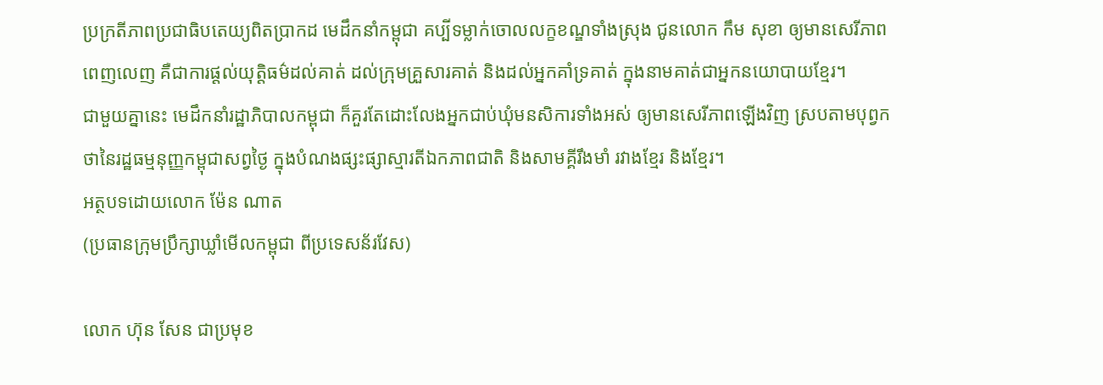ប្រក្រតីភាពប្រជាធិបតេយ្យពិតប្រាកដ មេដឹកនាំកម្ពុជា គប្បីទម្លាក់ចោលលក្ខខណ្ឌទាំងស្រុង ជូនលោក កឹម សុខា ឲ្យមានសេរីភាពពេញលេញ គឺជាការផ្តល់យុត្តិធម៌ដល់គាត់ ដល់ក្រុមគ្រួសារគាត់ និងដល់អ្នកគាំទ្រគាត់ ក្នុងនាមគាត់ជាអ្នកនយោបាយខ្មែរ។
ជាមួយគ្នានេះ មេដឹកនាំរដ្ឋាភិបាលកម្ពុជា ក៏គួរតែដោះលែងអ្នកជាប់ឃុំមនសិការទាំងអស់ ឲ្យមានសេរីភាពឡើងវិញ ស្របតាមបុព្វកថានៃរដ្ឋធម្មនុញ្ញកម្ពុជាសព្វថ្ងៃ ក្នុងបំណងផ្សះផ្សាស្មារតីឯកភាពជាតិ និងសាមគ្គីរឹងមាំ រវាងខ្មែរ និងខ្មែរ។
អត្ថបទដោយលោក ម៉ែន ណាត
(ប្រធានក្រុមប្រឹក្សាឃ្លាំមើលកម្ពុជា ពីប្រទេសន័រវែស)

លោក ហ៊ុន សែន ជាប្រមុខ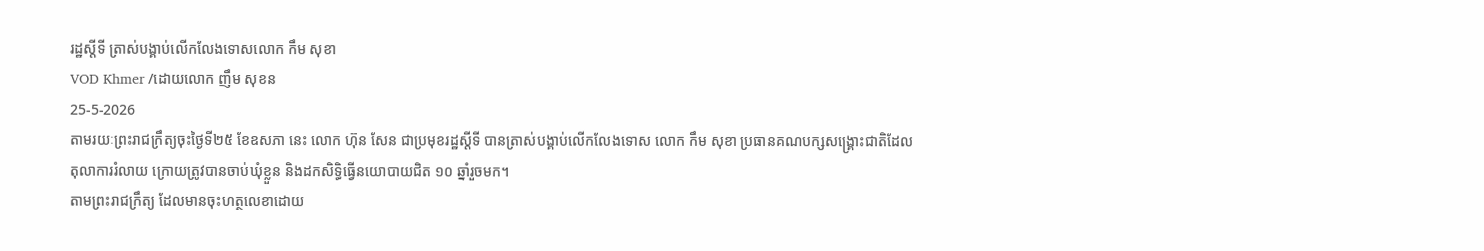រដ្ឋស្តីទី ត្រាស់បង្គាប់លើកលែងទោសលោក កឹម សុខា
VOD Khmer /ដោយលោក ញឹម សុខន
25-5-2026
តាមរយៈព្រះរាជក្រឹត្យចុះថ្ងៃទី២៥ ខែឧសភា នេះ លោក ហ៊ុន សែន ជាប្រមុខរដ្ឋស្តីទី បានត្រាស់បង្គាប់លើកលែងទោស លោក កឹម សុខា ប្រធានគណបក្សសង្គ្រោះជាតិដែលតុលាការរំលាយ ក្រោយត្រូវបានចាប់ឃុំខ្លួន និងដកសិទ្ធិធ្វើនយោបាយជិត ១០ ឆ្នាំរួចមក។
តាមព្រះរាជក្រឹត្យ ដែលមានចុះហត្ថលេខាដោយ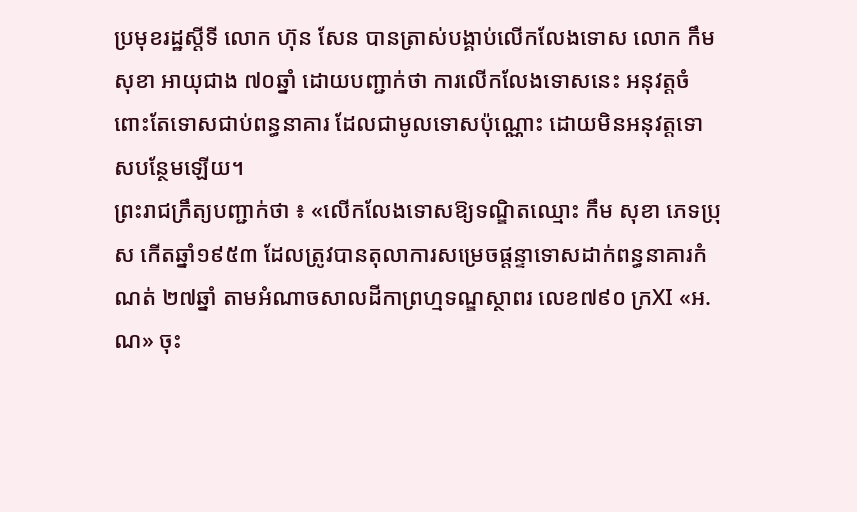ប្រមុខរដ្ឋស្តីទី លោក ហ៊ុន សែន បានត្រាស់បង្គាប់លើកលែងទោស លោក កឹម សុខា អាយុជាង ៧០ឆ្នាំ ដោយបញ្ជាក់ថា ការលើកលែងទោសនេះ អនុវត្តចំពោះតែទោសជាប់ពន្ធនាគារ ដែលជាមូលទោសប៉ុណ្ណោះ ដោយមិនអនុវត្តទោសបន្ថែមឡើយ។
ព្រះរាជក្រឹត្យបញ្ជាក់ថា ៖ «លើកលែងទោសឱ្យទណ្ឌិតឈ្មោះ កឹម សុខា ភេទប្រុស កើតឆ្នាំ១៩៥៣ ដែលត្រូវបានតុលាការសម្រេចផ្តន្ទាទោសដាក់ពន្ធនាគារកំណត់ ២៧ឆ្នាំ តាមអំណាចសាលដីកាព្រហ្មទណ្ឌស្ថាពរ លេខ៧៩០ ក្រXI «អ.ណ» ចុះ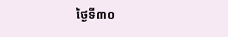ថ្ងៃទី៣០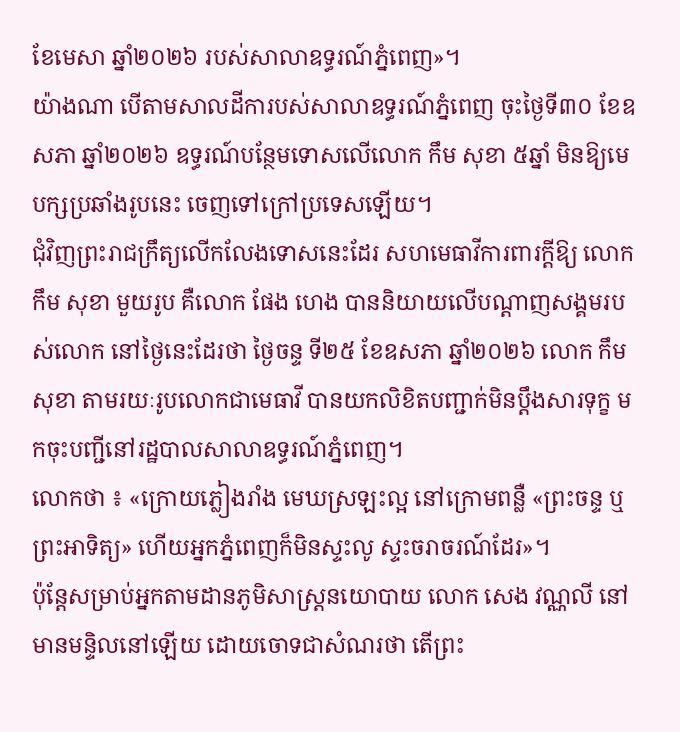ខែមេសា ឆ្នាំ២០២៦ របស់សាលាឧទ្ធរណ៍ភ្នំពេញ»។
យ៉ាងណា បើតាមសាលដីការបស់សាលាឧទ្ធរណ៍ភ្នំពេញ ចុះថ្ងៃទី៣០ ខែឧសភា ឆ្នាំ២០២៦ ឧទ្ធរណ៍បន្ថែមទោសលើលោក កឹម សុខា ៥ឆ្នាំ មិនឱ្យមេបក្សប្រឆាំងរូបនេះ ចេញទៅក្រៅប្រទេសឡើយ។
ជុំវិញព្រះរាជក្រឹត្យលើកលែងទោសនេះដែរ សហមេធាវីការពារក្តីឱ្យ លោក កឹម សុខា មួយរូប គឺលោក ផែង ហេង បាននិយាយលើបណ្តាញសង្គមរបស់លោក នៅថ្ងៃនេះដែរថា ថ្ងៃចន្ទ ទី២៥ ខែឧសភា ឆ្នាំ២០២៦ លោក កឹម សុខា តាមរយៈរូបលោកជាមេធាវី បានយកលិខិតបញ្ជាក់មិនប្តឹងសារទុក្ខ មកចុះបញ្ជីនៅរដ្ឋបាលសាលាឧទ្ធរណ៍ភ្នំពេញ។
លោកថា ៖ «ក្រោយភ្លៀងរាំង មេឃស្រឡះល្អ នៅក្រោមពន្លឺ «ព្រះចន្ទ ឬព្រះអាទិត្យ» ហើយអ្នកភ្នំពេញក៏មិនស្ទះលូ ស្ទះចរាចរណ៍ដែរ»។
ប៉ុន្តែសម្រាប់អ្នកតាមដានភូមិសាស្ត្រនយោបាយ លោក សេង វណ្ណលី នៅមានមន្ទិលនៅឡើយ ដោយចោទជាសំណរថា តើព្រះ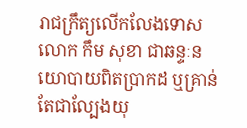រាជក្រឹត្យលើកលែងទោស លោក កឹម សុខា ជាឆន្ទៈនយោបាយពិតប្រាកដ ឬគ្រាន់តែជាល្បែងយុ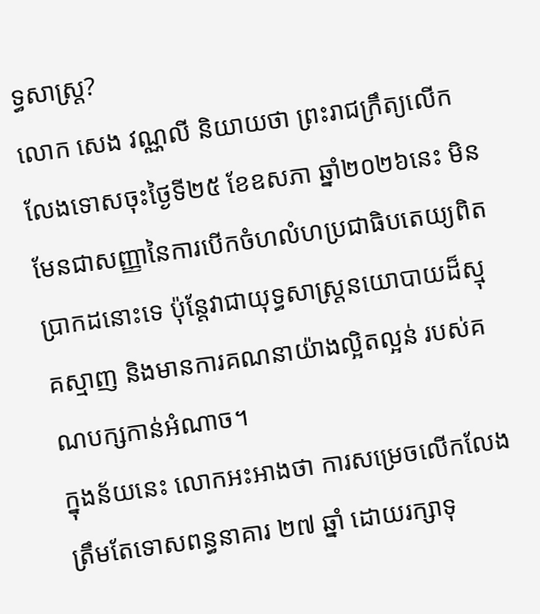ទ្ធសាស្ត្រ?
លោក សេង វណ្ណលី និយាយថា ព្រះរាជក្រឹត្យលើកលែងទោសចុះថ្ងៃទី២៥ ខែឧសភា ឆ្នាំ២០២៦នេះ មិនមែនជាសញ្ញានៃការបើកចំហលំហប្រជាធិបតេយ្យពិតប្រាកដនោះទេ ប៉ុន្តែវាជាយុទ្ធសាស្ត្រនយោបាយដ៏ស្មុគស្មាញ និងមានការគណនាយ៉ាងល្អិតល្អន់ របស់គណបក្សកាន់អំណាច។
ក្នុងន័យនេះ លោកអះអាងថា ការសម្រេចលើកលែងត្រឹមតែទោសពន្ធនាគារ ២៧ ឆ្នាំ ដោយរក្សាទុ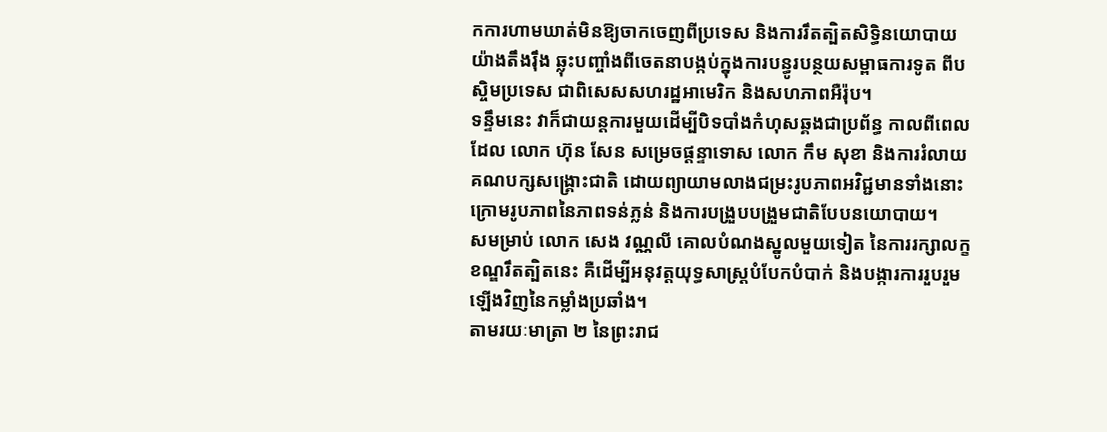កការហាមឃាត់មិនឱ្យចាកចេញពីប្រទេស និងការរឹតត្បិតសិទ្ធិនយោបាយយ៉ាងតឹងរ៉ឹង ឆ្លុះបញ្ចាំងពីចេតនាបង្កប់ក្នុងការបន្ធូរបន្ថយសម្ពាធការទូត ពីបស្ចិមប្រទេស ជាពិសេសសហរដ្ឋអាមេរិក និងសហភាពអឺរ៉ុប។
ទន្ទឹមនេះ វាក៏ជាយន្តការមួយដើម្បីបិទបាំងកំហុសឆ្គងជាប្រព័ន្ធ កាលពីពេលដែល លោក ហ៊ុន សែន សម្រេចផ្តន្ទាទោស លោក កឹម សុខា និងការរំលាយគណបក្សសង្គ្រោះជាតិ ដោយព្យាយាមលាងជម្រះរូបភាពអវិជ្ជមានទាំងនោះ ក្រោមរូបភាពនៃភាពទន់ភ្លន់ និងការបង្រួបបង្រួមជាតិបែបនយោបាយ។
សមម្រាប់ លោក សេង វណ្ណលី គោលបំណងស្នូលមួយទៀត នៃការរក្សាលក្ខខណ្ឌរឹតត្បិតនេះ គឺដើម្បីអនុវត្តយុទ្ធសាស្ត្របំបែកបំបាក់ និងបង្ការការរួបរួមឡើងវិញនៃកម្លាំងប្រឆាំង។
តាមរយៈមាត្រា ២ នៃព្រះរាជ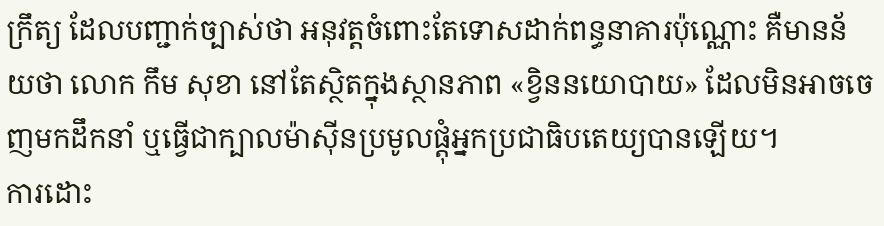ក្រឹត្យ ដែលបញ្ជាក់ច្បាស់ថា អនុវត្តចំពោះតែទោសដាក់ពន្ធនាគារប៉ុណ្ណោះ គឺមានន័យថា លោក កឹម សុខា នៅតែស្ថិតក្នុងស្ថានភាព «ខ្វិននយោបាយ» ដែលមិនអាចចេញមកដឹកនាំ ឬធ្វើជាក្បាលម៉ាស៊ីនប្រមូលផ្តុំអ្នកប្រជាធិបតេយ្យបានឡើយ។
ការដោះ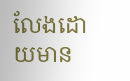លែងដោយមាន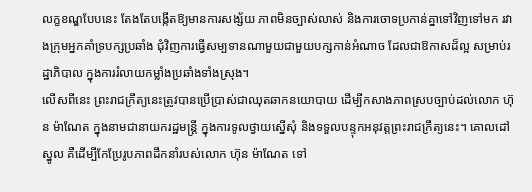លក្ខខណ្ឌបែបនេះ តែងតែបង្កើតឱ្យមានការសង្ស័យ ភាពមិនច្បាស់លាស់ និងការចោទប្រកាន់គ្នាទៅវិញទៅមក រវាងក្រុមអ្នកគាំទ្របក្សប្រឆាំង ជុំវិញការធ្វើសម្បទានណាមួយជាមួយបក្សកាន់អំណាច ដែលជាឱកាសដ៏ល្អ សម្រាប់រដ្ឋាភិបាល ក្នុងការរំលាយកម្លាំងប្រឆាំងទាំងស្រុង។
លើសពីនេះ ព្រះរាជក្រឹត្យនេះត្រូវបានប្រើប្រាស់ជាឈុតឆាកនយោបាយ ដើម្បីកសាងភាពស្របច្បាប់ដល់លោក ហ៊ុន ម៉ាណែត ក្នុងនាមជានាយករដ្ឋមន្ត្រី ក្នុងការទូលថ្វាយស្នើសុំ និងទទួលបន្ទុកអនុវត្តព្រះរាជក្រឹត្យនេះ។ គោលដៅស្នូល គឺដើម្បីកែប្រែរូបភាពដឹកនាំរបស់លោក ហ៊ុន ម៉ាណែត ទៅ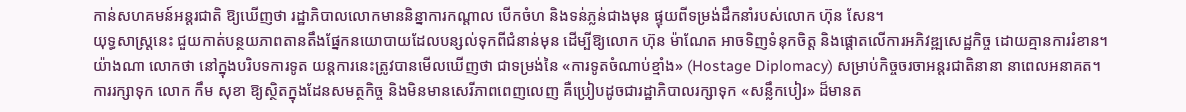កាន់សហគមន៍អន្តរជាតិ ឱ្យឃើញថា រដ្ឋាភិបាលលោកមាននិន្នាការកណ្តាល បើកចំហ និងទន់ភ្លន់ជាងមុន ផ្ទុយពីទម្រង់ដឹកនាំរបស់លោក ហ៊ុន សែន។
យុទ្ធសាស្ត្រនេះ ជួយកាត់បន្ថយភាពតានតឹងផ្នែកនយោបាយដែលបន្សល់ទុកពីជំនាន់មុន ដើម្បីឱ្យលោក ហ៊ុន ម៉ាណែត អាចទិញទំនុកចិត្ត និងផ្តោតលើការអភិវឌ្ឍសេដ្ឋកិច្ច ដោយគ្មានការរំខាន។
យ៉ាងណា លោកថា នៅក្នុងបរិបទការទូត យន្តការនេះត្រូវបានមើលឃើញថា ជាទម្រង់នៃ «ការទូតចំណាប់ខ្មាំង» (Hostage Diplomacy) សម្រាប់កិច្ចចរចាអន្តរជាតិនានា នាពេលអនាគត។
ការរក្សាទុក លោក កឹម សុខា ឱ្យស្ថិតក្នុងដែនសមត្ថកិច្ច និងមិនមានសេរីភាពពេញលេញ គឺប្រៀបដូចជារដ្ឋាភិបាលរក្សាទុក «សន្លឹកបៀរ» ដ៏មានត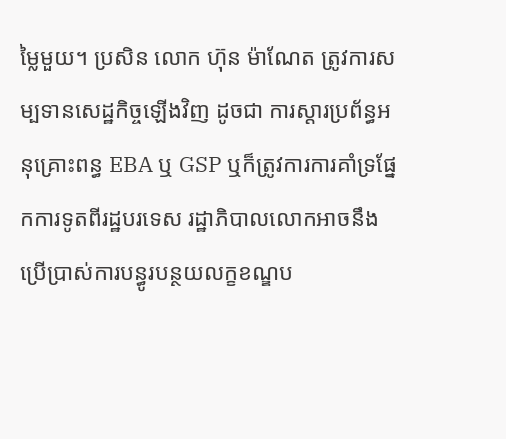ម្លៃមួយ។ ប្រសិន លោក ហ៊ុន ម៉ាណែត ត្រូវការសម្បទានសេដ្ឋកិច្ចឡើងវិញ ដូចជា ការស្តារប្រព័ន្ធអនុគ្រោះពន្ធ EBA ឬ GSP ឬក៏ត្រូវការការគាំទ្រផ្នែកការទូតពីរដ្ឋបរទេស រដ្ឋាភិបាលលោកអាចនឹងប្រើប្រាស់ការបន្ធូរបន្ថយលក្ខខណ្ឌប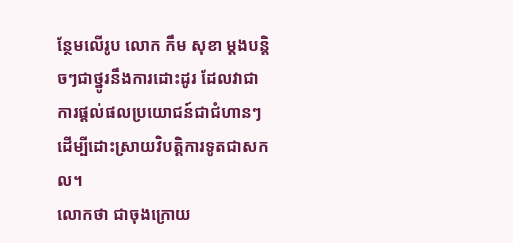ន្ថែមលើរូប លោក កឹម សុខា ម្តងបន្តិចៗជាថ្នូរនឹងការដោះដូរ ដែលវាជាការផ្តល់ផលប្រយោជន៍ជាជំហានៗ ដើម្បីដោះស្រាយវិបត្តិការទូតជាសកល។
លោកថា ជាចុងក្រោយ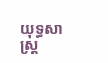យុទ្ធសាស្ត្រ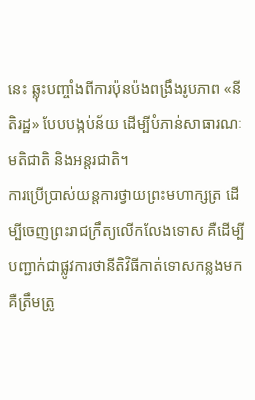នេះ ឆ្លុះបញ្ចាំងពីការប៉ុនប៉ងពង្រឹងរូបភាព «នីតិរដ្ឋ» បែបបង្កប់ន័យ ដើម្បីបំភាន់សាធារណៈមតិជាតិ និងអន្តរជាតិ។
ការប្រើប្រាស់យន្តការថ្វាយព្រះមហាក្សត្រ ដើម្បីចេញព្រះរាជក្រឹត្យលើកលែងទោស គឺដើម្បីបញ្ជាក់ជាផ្លូវការថានីតិវិធីកាត់ទោសកន្លងមក គឺត្រឹមត្រូ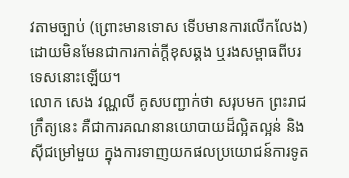វតាមច្បាប់ (ព្រោះមានទោស ទើបមានការលើកលែង) ដោយមិនមែនជាការកាត់ក្តីខុសឆ្គង ឬរងសម្ពាធពីបរទេសនោះឡើយ។
លោក សេង វណ្ណលី គូសបញ្ជាក់ថា សរុបមក ព្រះរាជក្រឹត្យនេះ គឺជាការគណនានយោបាយដ៏ល្អិតល្អន់ និងស៊ីជម្រៅមួយ ក្នុងការទាញយកផលប្រយោជន៍ការទូត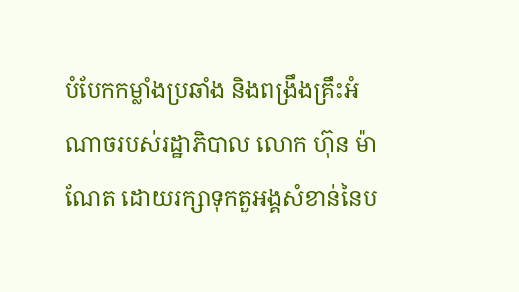បំបែកកម្លាំងប្រឆាំង និងពង្រឹងគ្រឹះអំណាចរបស់រដ្ឋាភិបាល លោក ហ៊ុន ម៉ាណែត ដោយរក្សាទុកតួអង្គសំខាន់នៃប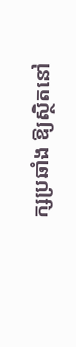ក្សប្រឆាំង ឱ្យស្ថិតនៅ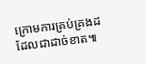ក្រោមការគ្រប់គ្រងដដែលជាដាច់ខាត៕